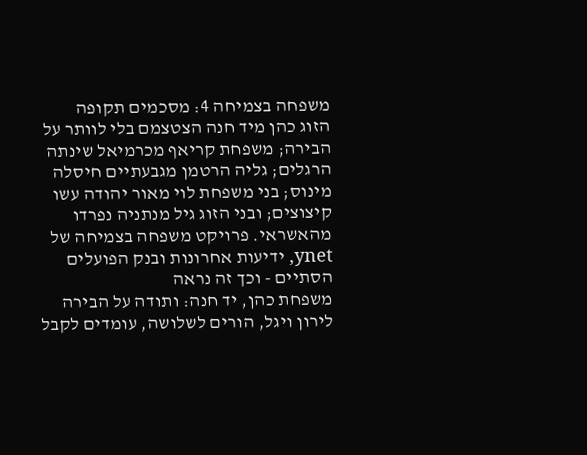משפחה בצמיחה 4: מסכמים תקופה
הזוג כהן מיד חנה הצטצמם בלי לוותר על הבירה; משפחת קריאף מכרמיאל שינתה הרגלים; גליה הרטמן מגבעתיים חיסלה מינוס; בני משפחת לוי מאור יהודה עשו קיצוצים; ובני הזוג גיל מנתניה נפרדו מהאשראי. פרויקט משפחה בצמיחה של ynet, ידיעות אחרונות ובנק הפועלים הסתיים - וכך זה נראה
משפחת כהן, יד חנה: ותודה על הבירה
לירון ויגל, הורים לשלושה, עומדים לקבל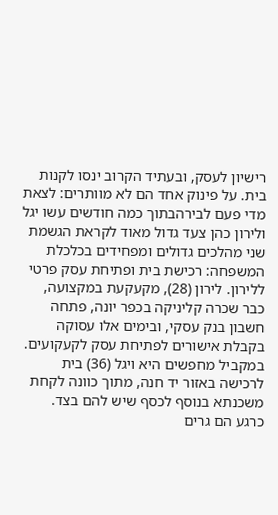רישיון לעסק, ובעתיד הקרוב ינסו לקנות בית. על פינוק אחד הם לא מוותרים: לצאת מדי פעם לבירהבתוך כמה חודשים עשו יגל ולירון כהן צעד גדול מאוד לקראת הגשמת שני מהלכים גדולים ומפחידים בכלכלת המשפחה: רכישת בית ופתיחת עסק פרטי ללירון. לירון (28), מקעקעת במקצועה, כבר שכרה קליניקה בכפר יונה, פתחה חשבון בנק עסקי, ובימים אלו עסוקה בקבלת אישורים לפתיחת עסק לקעקועים. במקביל מחפשים היא ויגל (36) בית לרכישה באזור יד חנה, מתוך כוונה לקחת משכנתא בנוסף לכסף שיש להם בצד. כרגע הם גרים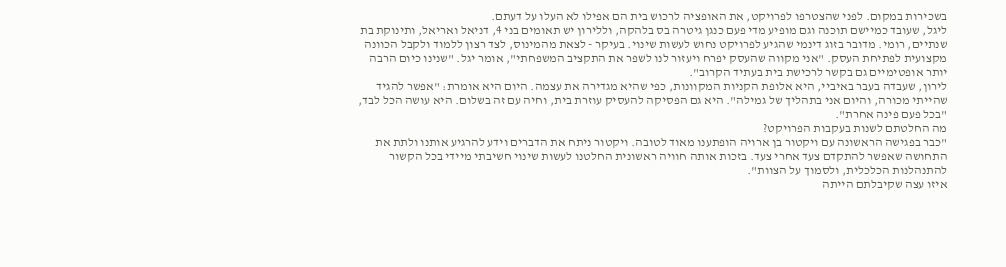בשכירות במקום. לפני שהצטרפו לפרויקט, את האופציה לרכוש בית הם אפילו לא העלו על דעתם.
ליגל, שעובד כמיישם תוכנה וגם מופיע מדי פעם כנגן גיטרה בס בלהקה, וללירון יש תאומים בני 4, דניאל ואריאל, ותינוקת בת שנתיים, רומי. מדובר בזוג דינמי שהגיע לפרויקט נחוש לעשות שינוי. בעיקר - לצאת מהמינוס, לצד רצון ללמוד ולקבל הכוונה מקצועית לפתיחת העסק. "אני מקווה שהעסק יפרח ויעזור לנו לשפר את התקציב המשפחתי", אומר יגל. "שנינו כיום הרבה יותר אופטימיים גם בקשר לרכישת בית בעתיד הקרוב".
לירון, שעבדה בעבר באיביי, היא אלופת הקניות המקוונות, כפי שהיא מגדירה את עצמה. היום היא אומרת: "אפשר להגיד שהייתי מכורה, והיום אני בתהליך של גמילה". היא גם הפסיקה להעסיק עוזרת בית, וחיה עם זה בשלום. היא עושה הכל לבד, "בכל פעם פינה אחרת".
מה החלטתם לשנות בעקבות הפרויקט?
"כבר בפגישה הראשונה עם ויקטור בן ארויה הופתענו מאוד לטובה. ויקטור ניתח את הדברים וידע להרגיע אותנו ולתת את התחושה שאפשר להתקדם צעד אחרי צעד. בזכות אותה חוויה ראשונית החלטנו לעשות שינוי חשיבתי מיידי בכל הקשור להתנהלנות הכלכלית, ולסמוך על הצוות".
איזו עצה שקיבלתם הייתה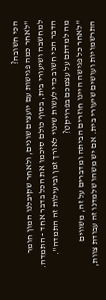הכי חשובה?
"לאחר כמה פגישות עם יועצים שונים, ולאחר שקיבלנו המון חומר למחשבה ושיעורי בית, בסוף כולם סיכמו את הכל בדבר אחד - התמדה. הדבר הכי חשוב כדי לעשות שינוי לאורך זמן וביעילות זה התמדה".
מה למדתם על עצמכם בפרויקט?
"לאחר כל פגישה היינו חוזרים הביתה ומדברים על זה, משווים התרשמויות ועושים שיעורי בית. אם יש משהו שלמדנו זה עבודת צוות,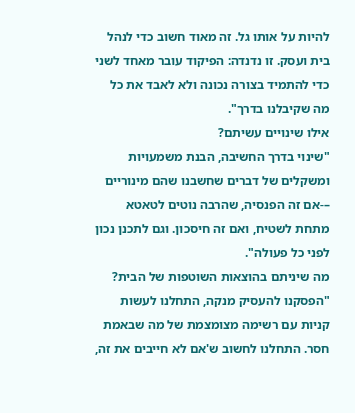להיות על אותו גל. זה מאוד חשוב כדי לנהל בית ועסק. זו נדנדה: הפיקוד עובר מאחד לשני כדי להתמיד בצורה נכונה ולא לאבד את כל מה שקיבלנו בדרך".
אילו שינויים עשיתם?
"שינוי בדרך החשיבה, הבנת משמעויות ומשקלים של דברים שחשבנו שהם מינוריים –-אם זה הפנסיה, שהרבה נוטים לטאטא מתחת לשטיח, ואם זה חיסכון. וגם לתכנן נכון לפני כל פעולה".
מה שיניתם בהוצאות השוטפות של הבית?
"הפסקנו להעסיק מנקה, התחלנו לעשות קניות עם רשימה מצומצמת של מה שבאמת חסר. התחלנו לחשוב ש'אם לא חייבים את זה,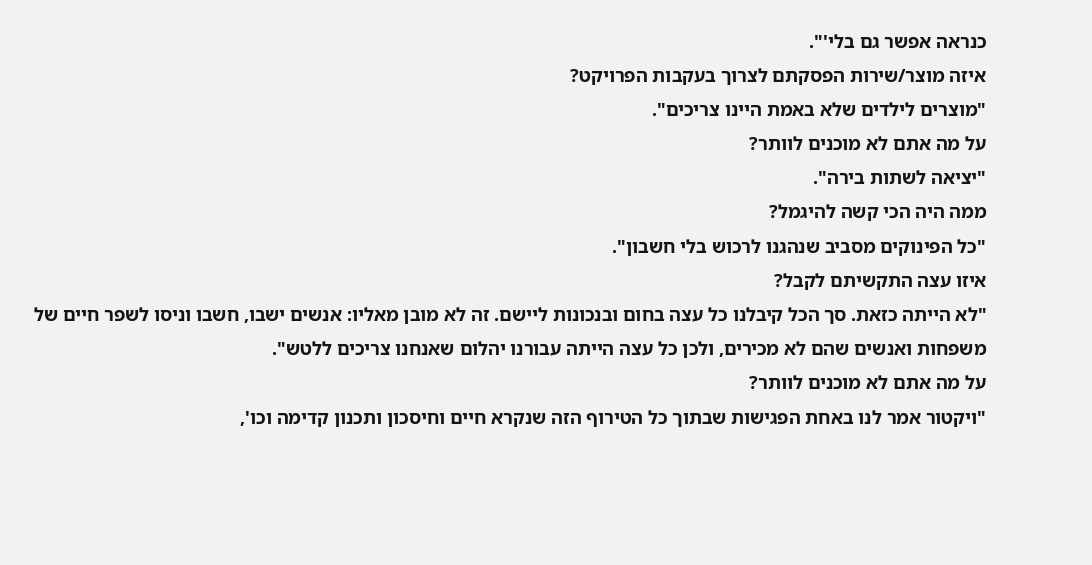כנראה אפשר גם בלי'".
איזה מוצר/שירות הפסקתם לצרוך בעקבות הפרויקט?
"מוצרים לילדים שלא באמת היינו צריכים".
על מה אתם לא מוכנים לוותר?
"יציאה לשתות בירה".
ממה היה הכי קשה להיגמל?
"כל הפינוקים מסביב שנהגנו לרכוש בלי חשבון".
איזו עצה התקשיתם לקבל?
"לא הייתה כזאת. סך הכל קיבלנו כל עצה בחום ובנכונות ליישם. זה לא מובן מאליו: אנשים ישבו, חשבו וניסו לשפר חיים של משפחות ואנשים שהם לא מכירים, ולכן כל עצה הייתה עבורנו יהלום שאנחנו צריכים ללטש".
על מה אתם לא מוכנים לוותר?
"ויקטור אמר לנו באחת הפגישות שבתוך כל הטירוף הזה שנקרא חיים וחיסכון ותכנון קדימה וכו',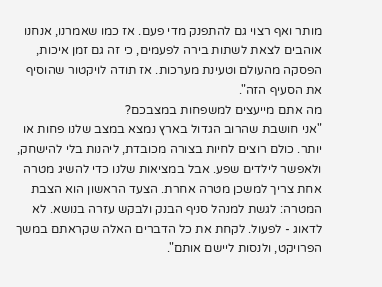מותר ואף רצוי גם להתפנק מדי פעם. אז כמו שאמרנו, אנחנו אוהבים לצאת לשתות בירה לפעמים, כי זה גם זמן איכות, הפסקה מהעולם וטעינת מערכות. אז תודה לויקטור שהוסיף את הסעיף הזה".
מה אתם מייעצים למשפחות במצבכם?
"אני חושבת שהרוב הגדול בארץ נמצא במצב שלנו פחות או יותר. כולם רוצים לחיות בצורה מכובדת, ליהנות בלי להישחק, ולאפשר לילדים שפע. אבל במציאות שלנו כדי להשיג מטרה אחת צריך למשכן מטרה אחרת. הצעד הראשון הוא הצבת המטרה: לגשת למנהל סניף הבנק ולבקש עזרה בנושא. לא לדאוג - לפעול. לקחת את כל הדברים האלה שקראתם במשך הפרויקט, ולנסות ליישם אותם".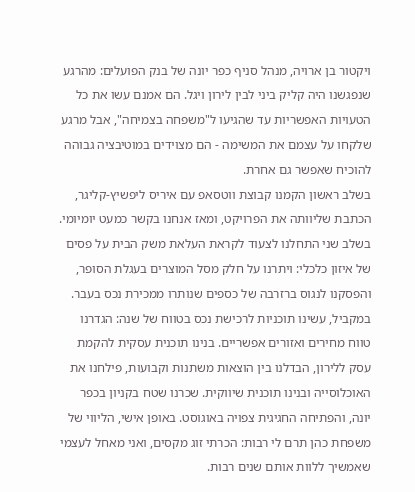ויקטור בן ארויה, מנהל סניף כפר יונה של בנק הפועלים: מהרגע שנפגשנו היה קליק ביני לבין לירון ויגל. הם אמנם עשו את כל הטעויות האפשריות עד שהגיעו ל"משפחה בצמיחה", אבל מרגע שלקחו על עצמם את המשימה - הם מצוידים במוטיבציה גבוהה להוכיח שאפשר גם אחרת.
בשלב ראשון הקמנו קבוצת ווטסאפ עם איריס ליפשיץ-קליגר, הכתבת שליוותה את הפרויקט, ומאז אנחנו בקשר כמעט יומיומי. בשלב שני התחלנו לצעוד לקראת העלאת משק הבית על פסים של איזון כלכלי: ויתרנו על חלק מסל המוצרים בעגלת הסופר, והפסקנו לנגוס ברזרבה של כספים שנותרו ממכירת נכס בעבר.
במקביל, עשינו תוכניות לרכישת נכס בטווח של שנה: הגדרנו טווח מחירים ואזורים אפשריים. בנינו תוכנית עסקית להקמת עסק ללירון, הבדלנו בין הוצאות משתנות וקבועות, פילחנו את האוכלוסייה ובנינו תוכנית שיווקית. שכרנו שטח בקניון בכפר יונה, והפתיחה החגיגית צפויה באוגוסט. באופן אישי, הליווי של משפחת כהן תרם לי רבות: הכרתי זוג מקסים, ואני מאחל לעצמי שאמשיך ללוות אותם שנים רבות.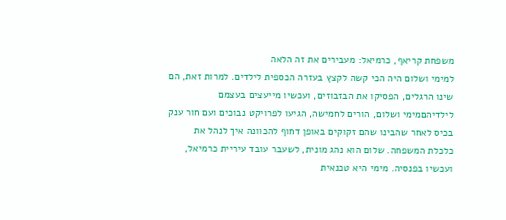משפחת קריאף, כרמיאל: מעבירים את זה הלאה
למימי ושלום היה הכי קשה לקצץ בעזרה הכספית לילדים. למרות זאת, הם שינו הרגלים, הפסיקו את הבזבוזים, ועכשיו מייעצים בעצמם לילדיהםמימי ושלום, הורים לחמישה, הגיעו לפרויקט נבוכים ועם חור ענק בכיס לאחר שהבינו שהם זקוקים באופן דחוף להכוונה איך לנהל את כלכלת המשפחה. שלום הוא נהג מונית, לשעבר עובד עיריית כרמיאל, ועכשיו בפנסיה. מימי היא טכנאית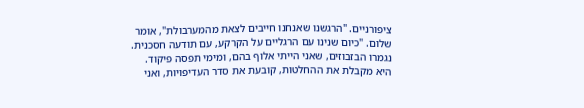ציפורניים. "הרגשנו שאנחנו חייבים לצאת מהמערבולת", אומר שלום. "כיום שנינו עם הרגליים על הקרקע, עם תודעה חסכנית. נגמרו הבזבוזים, שאני הייתי אלוף בהם, ומימי תפסה פיקוד. היא מקבלת את ההחלטות, קובעת את סדר העדיפויות, ואני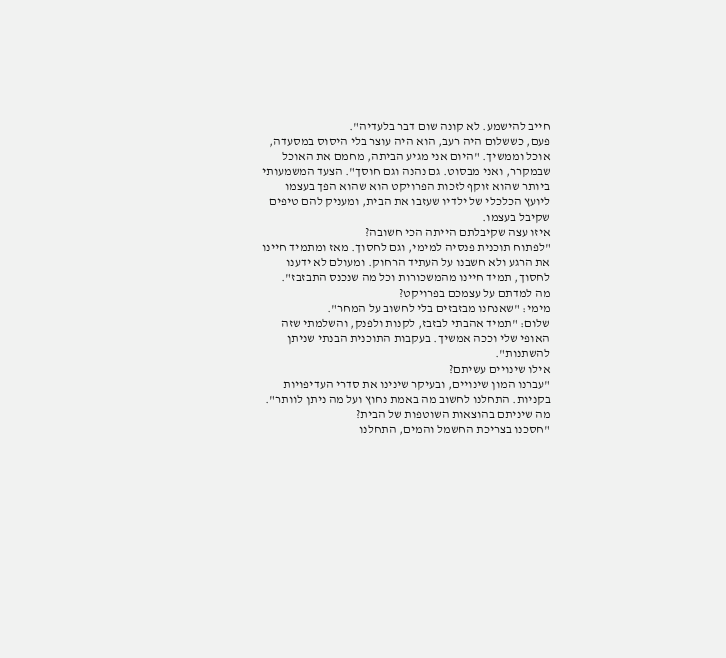חייב להישמע. לא קונה שום דבר בלעדיה".
פעם, כששלום היה רעב, הוא היה עוצר בלי היסוס במסעדה, אוכל וממשיך. "היום אני מגיע הביתה, מחמם את האוכל שבמקרר, ואני מבסוט. גם נהנה וגם חוסך". הצעד המשמעותי ביותר שהוא זוקף לזכות הפרויקט הוא שהוא הפך בעצמו ליועץ הכלכלי של ילדיו שעזבו את הבית, ומעניק להם טיפים שקיבל בעצמו.
איזו עצה שקיבלתם הייתה הכי חשובה?
"לפתוח תוכנית פנסיה למימי, וגם לחסוך. מאז ומתמיד חיינו את הרגע ולא חשבנו על העתיד הרחוק. ומעולם לא ידענו לחסוך, תמיד חיינו מהמשכורות וכל מה שנכנס התבזבז".
מה למדתם על עצמכם בפרויקט?
מימי: "שאנחנו מבזבזים בלי לחשוב על המחר".
שלום: "תמיד אהבתי לבזבז, לקנות ולפנק, והשלמתי שזה האופי שלי וככה אמשיך. בעקבות התוכנית הבנתי שניתן להשתנות".
אילו שינויים עשיתם?
"עברנו המון שינויים, ובעיקר שינינו את סדרי העדיפויות בקניות. התחלנו לחשוב מה באמת נחוץ ועל מה ניתן לוותר".
מה שיניתם בהוצאות השוטפות של הבית?
"חסכנו בצריכת החשמל והמים, התחלנו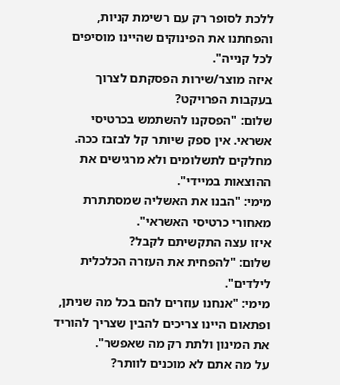ללכת לסופר רק עם רשימת קניות, והפחתנו את הפינוקים שהיינו מוסיפים לכל קנייה".
איזה מוצר/שירות הפסקתם לצרוך בעקבות הפרויקט?
שלום: "הפסקנו להשתמש בכרטיסי אשראי. אין ספק שיותר קל לבזבז ככה. מחלקים לתשלומים ולא מרגישים את ההוצאות במיידי".
מימי: "הבנו את האשליה שמסתתרת מאחורי כרטיסי האשראי".
איזו עצה התקשיתם לקבל?
שלום: "להפחית את העזרה הכלכלית לילדים".
מימי: "אנחנו עוזרים להם בכל מה שניתן, ופתאום היינו צריכים להבין שצריך להוריד את המינון ולתת רק מה שאפשר".
על מה אתם לא מוכנים לוותר?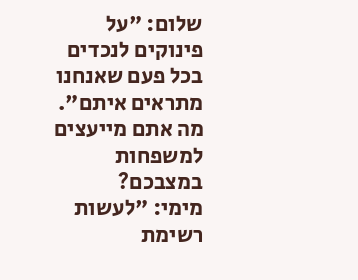שלום: "על פינוקים לנכדים בכל פעם שאנחנו מתראים איתם".
מה אתם מייעצים למשפחות במצבכם?
מימי: "לעשות רשימת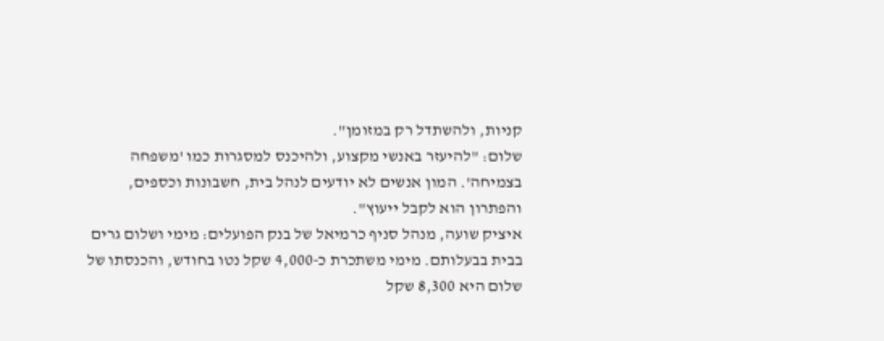קניות, ולהשתדל רק במזומן".
שלום: "להיעזר באנשי מקצוע, ולהיכנס למסגרות כמו 'משפחה בצמיחה'. המון אנשים לא יודעים לנהל בית, חשבונות וכספים, והפתרון הוא לקבל ייעוץ".
איציק שועה, מנהל סניף כרמיאל של בנק הפועלים: מימי ושלום גרים בבית בבעלותם. מימי משתכרת כ-4,000 שקל נטו בחודש, והכנסתו של שלום היא 8,300 שקל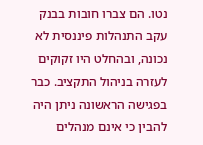נטו. הם צברו חובות בבנק עקב התנהלות פיננסית לא נכונה, ובהחלט היו זקוקים לעזרה בניהול התקציב. כבר בפגישה הראשונה ניתן היה להבין כי אינם מנהלים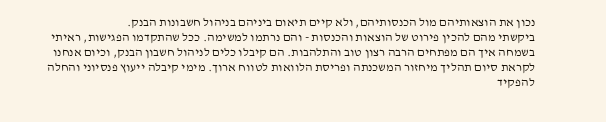נכון את הוצאותיהם מול הכנסותיהם, ולא קיים תיאום ביניהם בניהול חשבונות הבנק.
ביקשתי מהם להכין פירוט של הוצאות והכנסות - והם נרתמו למשימה. ככל שהתקדמו הפגישות, ראיתי בשמחה איך הם מפתחים הרבה רצון טוב והתלהבות. הם קיבלו כלים לניהול חשבון הבנק, וכיום אנחנו לקראת סיום תהליך מיחזור המשכנתה ופריסת הלוואות לטווח ארוך. מימי קיבלה ייעוץ פנסיוני והחלה להפקיד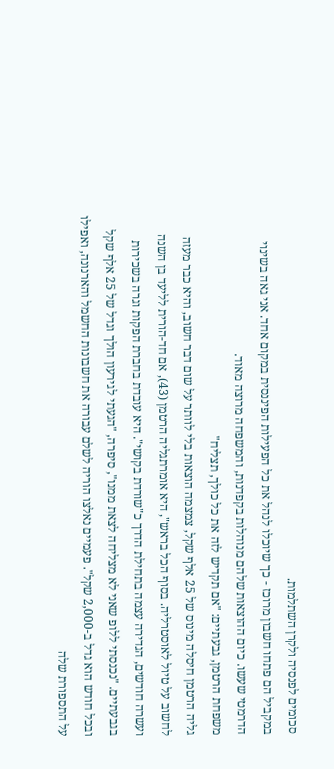סכומים לפנסיה ולקרן השתלמות.
במקביל הם פתחו חשבון מרוכז - כך שיוכלו לנהל את כל הפעילות הפיננסית במקום אחד. אני גאה בשינוי הדרמטי שעשו. כיום ההוצאות שלהם מנוהלות בקפדנות, והמשפחה מרוצה מאוד.
משפחת הרטמן, גבעתיים: "אם תקדיש לזה את כל כולך, תצליח"
גליה הרטמן חיסלה מינוס של 25 אלף שקל, צמצמה הוצאות בלי לוותר על שום דבר חשוב, והיא כבר מעזה לחשוב על טיול לאוסטרליה. בסוף הכל בראש", היא אומרתגליה הרטמן (43), אם חד-הורית לליעד בן השנה ועשרה חודשים, הגדירה עצמה בתחילת הדרך כ"שורדת בקושי". היא עובדת בחברת הפקות וגרה בשכירות בגבעתיים. "נכנסתי ללופ שאני לא מצליחה לצאת ממנו", סיפרה, "הגעתי לגירעון הולך וגדל של 25 אלף שקל ובכל חודש הוא גדל ב-2,000 שקל". פעמיים נאלצו הוריה לשלם עבורה את חשבונות החשמל והארנונה, ואפילו על התספורת שלה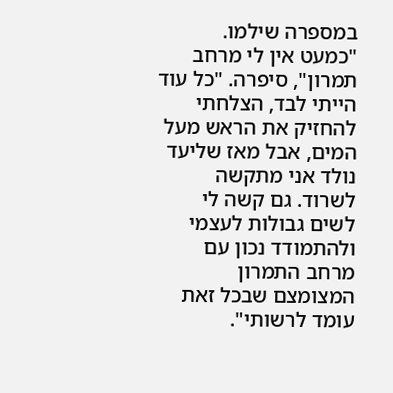במספרה שילמו.
"כמעט אין לי מרחב תמרון", סיפרה. "כל עוד הייתי לבד, הצלחתי להחזיק את הראש מעל המים, אבל מאז שליעד נולד אני מתקשה לשרוד. גם קשה לי לשים גבולות לעצמי ולהתמודד נכון עם מרחב התמרון המצומצם שבכל זאת עומד לרשותי".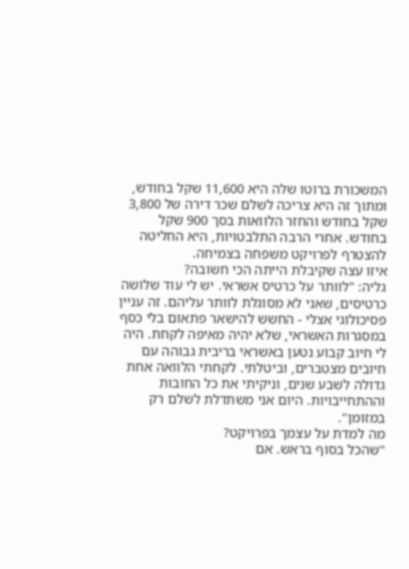המשכורת ברוטו שלה היא 11,600 שקל בחודש, ומתוך זה היא צריכה לשלם שכר דירה של 3,800 שקל בחודש והחזר הלוואות בסך 900 שקל בחודש. אחרי הרבה התלבטויות, היא החליטה להצטרף לפרויקט משפחה בצמיחה.
איזו עצה שקיבלת הייתה הכי חשובה?
גליה: "לוותר על כרטיס אשראי. יש לי עוד שלושה כרטיסים, שאני לא מסוגלת לוותר עליהם. זה עניין פסיכולוגי אצלי - החשש להישאר פתאום בלי כסף במסגרות האשראי, שלא יהיה מאיפה לקחת. היה לי חיוב קבוע נטען באשראי בריבית גבוהה עם חיובים מצטברים, וביטלתי. לקחתי הלוואה אחת גדולה לשבע שנים, וניקיתי את כל החובות וההתחייבויות. היום אני משתדלת לשלם רק במזומן".
מה למדת על עצמך בפרויקט?
"שהכל בסוף בראש. אם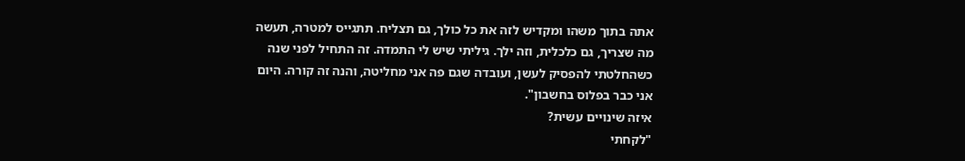אתה בתוך משהו ומקדיש לזה את כל כולך, גם תצליח. תתגייס למטרה, תעשה מה שצריך, גם כלכלית, וזה ילך. גיליתי שיש לי התמדה. זה התחיל לפני שנה כשהחלטתי להפסיק לעשן, ועובדה שגם פה אני מחליטה, והנה זה קורה. היום אני כבר בפלוס בחשבון".
איזה שינויים עשית?
"לקחתי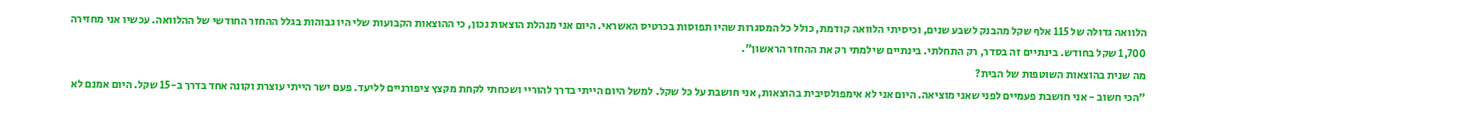הלוואה גדולה של 115 אלף שקל מהבנק לשבע שנים, וכיסיתי הלוואה קודמת, כולל כל המסגרות שהיו תפוסות בכרטיס האשראי. היום אני מנהלת הוצאות נכון, כי ההוצאות הקבועות שלי היו גבוהות בגלל ההחזר החודשי של ההלוואה. עכשיו אני מחזירה 1,700 שקל בחודש. בינתיים זה בסדר, רק התחלתי. בינתיים שילמתי רק את ההחזר הראשון".
מה שנית בהוצאות השוטפות של הבית?
"הכי חשוב - אני חושבת פעמיים לפני שאני מוציאה. היום אני לא אימפולסיבית בהוצאות, אני חושבת על כל שקל. למשל היום הייתי בדרך להוריי ושכחתי לקחת מקצץ ציפורניים לליעד. פעם ישר הייתי עוצרת וקונה אחד בדרך ב-15 שקל. היום אמנם לא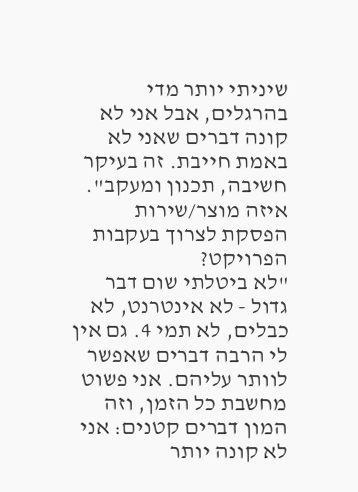שיניתי יותר מדי בהרגלים, אבל אני לא קונה דברים שאני לא באמת חייבת. זה בעיקר חשיבה, תכנון ומעקב".
איזה מוצר/שירות הפסקת לצרוך בעקבות הפרויקט?
"לא ביטלתי שום דבר גדול - לא אינטרנט, לא כבלים, לא תמי 4. גם אין לי הרבה דברים שאפשר לוותר עליהם. אני פשוט מחשבת כל הזמן, וזה המון דברים קטנים: אני לא קונה יותר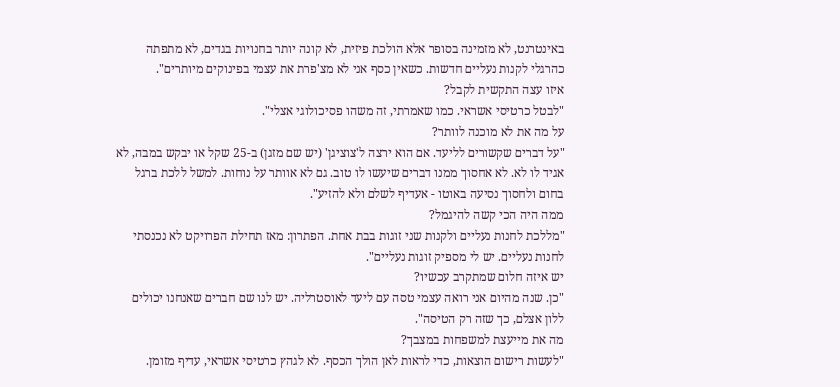באינטרנט, לא מזמינה בסופר אלא הולכת פיזית, לא קונה יותר בחנויות בגדים, לא מתפתה כהרגלי לקנות נעליים חדשות. כשאין כסף אני לא מצ'פרת את עצמי בפינוקים מיותרים".
איזו עצה התקשית לקבל?
"לבטל כרטיסי אשראי. כמו שאמרתי, זה משהו פסיכולוגי אצלי".
על מה את לא מוכנה לוותר?
"על דברים שקשורים לליעד. אם הוא ירצה ל'צוציגן' (יש שם מזגן) ב-25 שקל או יבקש במבה, לא אגיד לו לא. לא אחסוך ממנו דברים שיעשו לו טוב. גם לא אוותר על נוחות. למשל ללכת ברגל בחום ולחסוך נסיעה באוטו - אעדיף לשלם ולא להזיע".
ממה היה הכי קשה להיגמל?
"מללכת לחנות נעליים ולקנות שני זוגות בבת אחת. הפתרון: מאז תחילת הפרויקט לא נכנסתי לחנות נעליים. יש לי מספיק זוגות נעליים".
יש איזה חלום שמתקרב עכשיו?
"כן. שנה מהיום אני רואה עצמי טסה עם ליעד לאוסטרליה. יש לנו שם חברים שאנחנו יכולים ללון אצלם, כך שזה רק הטיסה".
מה את מייעצת למשפחות במצבך?
"לעשות רישום הוצאות, כדי לראות לאן הולך הכסף. לא לגהץ כרטיסי אשראי, עדיף מזומן.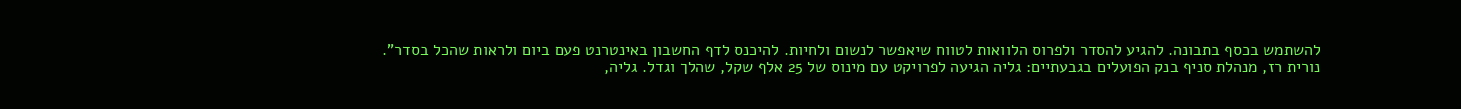להשתמש בכסף בתבונה. להגיע להסדר ולפרוס הלוואות לטווח שיאפשר לנשום ולחיות. להיכנס לדף החשבון באינטרנט פעם ביום ולראות שהכל בסדר".
נורית רז, מנהלת סניף בנק הפועלים בגבעתיים: גליה הגיעה לפרויקט עם מינוס של 25 אלף שקל, שהלך וגדל. גליה,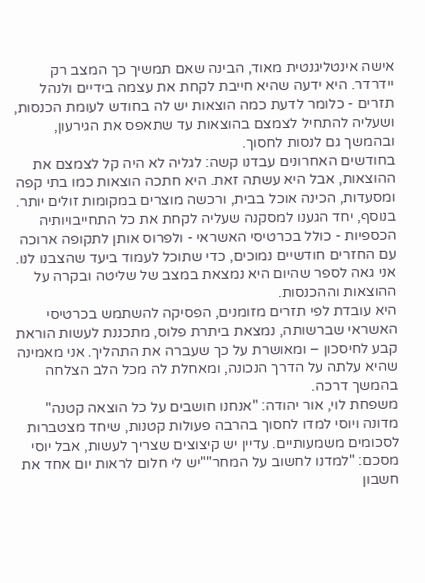אישה אינטליגנטית מאוד, הבינה שאם תמשיך כך המצב רק יידרדר. היא ידעה שהיא חייבת לקחת את עצמה בידיים ולנהל תזרים - כלומר לדעת כמה הוצאות יש לה בחודש לעומת הכנסות, ושעליה להתחיל לצמצם בהוצאות עד שתאפס את הגירעון, ובהמשך גם לנסות לחסוך.
בחודשים האחרונים עבדנו קשה: לגליה לא היה קל לצמצם את ההוצאות, אבל היא עשתה זאת. היא חתכה הוצאות כמו בתי קפה ומסעדות, הכינה אוכל בבית, ורכשה מוצרים במקומות זולים יותר. בנוסף, יחד הגענו למסקנה שעליה לקחת את כל התחייבויותיה הכספיות - כולל בכרטיסי האשראי - ולפרוס אותן לתקופה ארוכה עם החזרים חודשיים נמוכים, כדי שתוכל לעמוד ביעד שהצבנו לנו. אני גאה לספר שהיום היא נמצאת במצב של שליטה ובקרה על ההוצאות וההכנסות.
היא עובדת לפי תזרים מזומנים, הפסיקה להשתמש בכרטיסי האשראי שברשותה, נמצאת ביתרת פלוס, מתכננת לעשות הוראת קבע לחיסכון – ומאושרת על כך שעברה את התהליך. אני מאמינה שהיא עלתה על הדרך הנכונה, ומאחלת לה מכל הלב הצלחה בהמשך דרכה.
משפחת לוי, אור יהודה: "אנחנו חושבים על כל הוצאה קטנה"
מדונה ויוסי למדו לחסוך בהרבה פעולות קטנות, שיחד מצטברות לסכומים משמעותיים. עדיין יש קיצוצים שצריך לעשות, אבל יוסי מסכם: "למדנו לחשוב על המחר""יש לי חלום לראות יום אחד את חשבון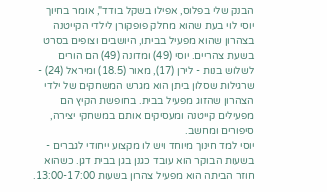הבנק שלי בפלוס, אפילו בשקל בודד", אומר בחיוך יוסי לוי בעת שהוא מחלק פופקורן לילדי הקייטנה בצהרון שהוא מפעיל בביתו, היושבים וצופים בסרט בשעת צהריים. יוסי (49) ומדונה (49) הם הורים לשלוש בנות - לירן (17), מאור (18.5) ומיראל (24) - שרגילות שסלון ביתן הוא מגרש המשחקים של ילדי הצהרון שהזוג מפעיל בבית. בחופשת הקיץ הם מפעילים קייטנה ומעסיקים אותם במשחקי יצירה, סיפורים ומחשב.
יוסי למד חינוך מיוחד ויש לו מקצוע ייחודי לגברים - בשעות הבוקר הוא עובד כגנן בגן בבית דגן. כשהוא חוזר הביתה הוא מפעיל צהרון בשעות 13:00-17:00.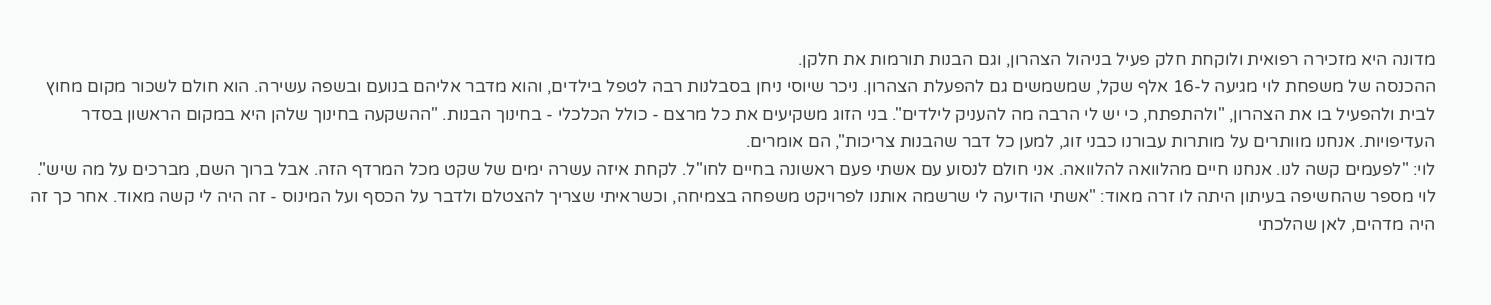מדונה היא מזכירה רפואית ולוקחת חלק פעיל בניהול הצהרון, וגם הבנות תורמות את חלקן.
ההכנסה של משפחת לוי מגיעה ל-16 אלף שקל, שמשמשים גם להפעלת הצהרון. ניכר שיוסי ניחן בסבלנות רבה לטפל בילדים, והוא מדבר אליהם בנועם ובשפה עשירה. הוא חולם לשכור מקום מחוץ לבית ולהפעיל בו את הצהרון, "ולהתפתח, כי יש לי הרבה מה להעניק לילדים". בני הזוג משקיעים את כל מרצם - כולל הכלכלי - בחינוך הבנות. "ההשקעה בחינוך שלהן היא במקום הראשון בסדר העדיפויות. אנחנו מוותרים על מותרות עבורנו כבני זוג, למען כל דבר שהבנות צריכות", הם אומרים.
לוי: "לפעמים קשה לנו. אנחנו חיים מהלוואה להלוואה. אני חולם לנסוע עם אשתי פעם ראשונה בחיים לחו"ל. לקחת איזה עשרה ימים של שקט מכל המרדף הזה. אבל ברוך השם, מברכים על מה שיש".
לוי מספר שהחשיפה בעיתון היתה לו זרה מאוד: "אשתי הודיעה לי שרשמה אותנו לפרויקט משפחה בצמיחה, וכשראיתי שצריך להצטלם ולדבר על הכסף ועל המינוס - זה היה לי קשה מאוד. אחר כך זה היה מדהים, לאן שהלכתי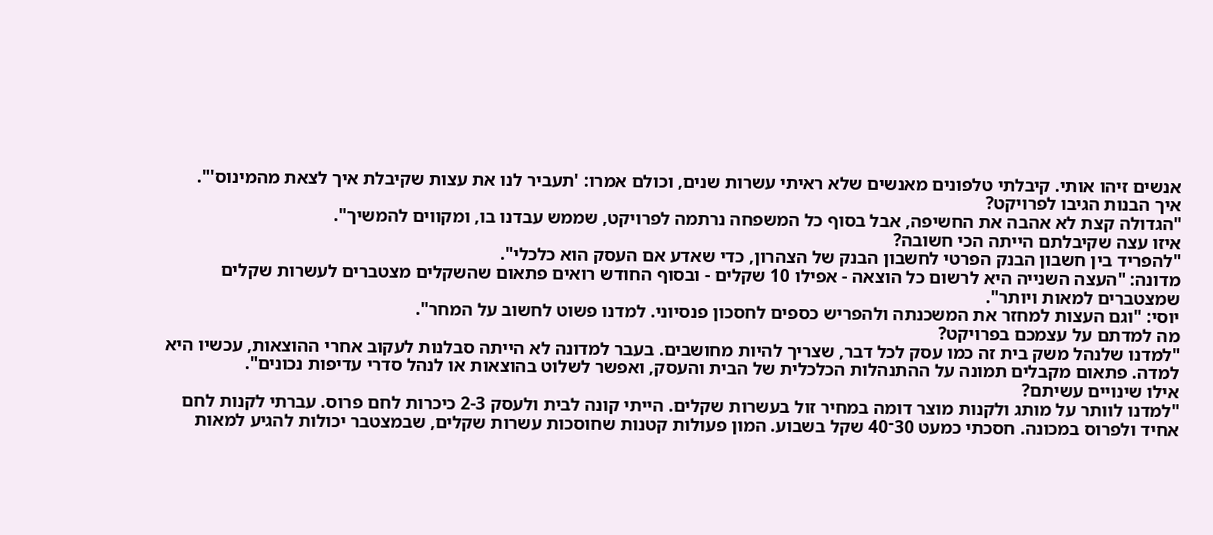אנשים זיהו אותי. קיבלתי טלפונים מאנשים שלא ראיתי עשרות שנים, וכולם אמרו: 'תעביר לנו את עצות שקיבלת איך לצאת מהמינוס'".
איך הבנות הגיבו לפרויקט?
"הגדולה קצת לא אהבה את החשיפה, אבל בסוף כל המשפחה נרתמה לפרויקט, שממש עבדנו בו, ומקווים להמשיך".
איזו עצה שקיבלתם הייתה הכי חשובה?
"להפריד בין חשבון הבנק הפרטי לחשבון הבנק של הצהרון, כדי שאדע אם העסק הוא כלכלי".
מדונה: "העצה השנייה היא לרשום כל הוצאה - אפילו 10 שקלים - ובסוף החודש רואים פתאום שהשקלים מצטברים לעשרות שקלים שמצטברים למאות ויותר".
יוסי: "וגם העצות למחזר את המשכנתה ולהפריש כספים לחסכון פנסיוני. למדנו פשוט לחשוב על המחר".
מה למדתם על עצמכם בפרויקט?
"למדנו שלנהל משק בית זה כמו עסק לכל דבר, שצריך להיות מחושבים. בעבר למדונה לא הייתה סבלנות לעקוב אחרי ההוצאות, עכשיו היא למדה. פתאום מקבלים תמונה על ההתנהלות הכלכלית של הבית והעסק, ואפשר לשלוט בהוצאות או לנהל סדרי עדיפות נכונים".
אילו שינויים עשיתם?
"למדנו לוותר על מותג ולקנות מוצר דומה במחיר זול בעשרות שקלים. הייתי קונה לבית ולעסק 2-3 כיכרות לחם פרוס. עברתי לקנות לחם אחיד ולפרוס במכונה. חסכתי כמעט 30־40 שקל בשבוע. המון פעולות קטנות שחוסכות עשרות שקלים, שבמצטבר יכולות להגיע למאות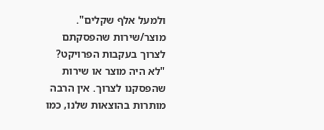ולמעל אלף שקלים".
מוצר/שירות שהפסקתם לצרוך בעקבות הפרויקט?
"לא היה מוצר או שירות שהפסקנו לצרוך. אין הרבה מותרות בהוצאות שלנו, כמו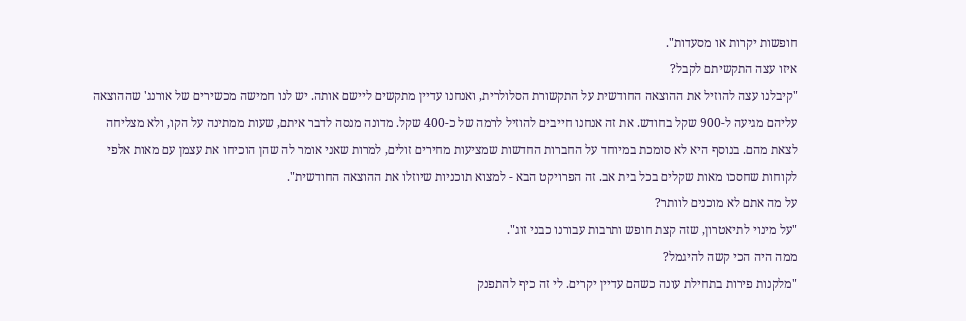חופשות יקרות או מסעדות".
איזו עצה התקשיתם לקבל?
"קיבלנו עצה להוזיל את ההוצאה החודשית על התקשורת הסלולרית, ואנחנו עדיין מתקשים ליישם אותה. יש לנו חמישה מכשירים של אורנג' שההוצאה עליהם מגיעה ל-900 שקל בחודש. את זה אנחנו חייבים להוזיל לרמה של כ-400 שקל. מדונה מנסה לדבר איתם, שעות ממתינה על הקו, ולא מצליחה לצאת מהם. בנוסף היא לא סומכת במיוחד על החברות החדשות שמציעות מחירים זולים, למרות שאני אומר לה שהן הוכיחו את עצמן עם מאות אלפי לקוחות שחסכו מאות שקלים בכל בית אב. זה הפרויקט הבא - למצוא תוכניות שיוזלו את ההוצאה החודשית".
על מה אתם לא מוכנים לוותר?
"על מינוי לתיאטרון, שזה קצת חופש ותרבות עבורנו כבני זוג".
ממה היה הכי קשה להיגמל?
"מלקנות פירות בתחילת עונה כשהם עדיין יקרים. לי זה כיף להתפנק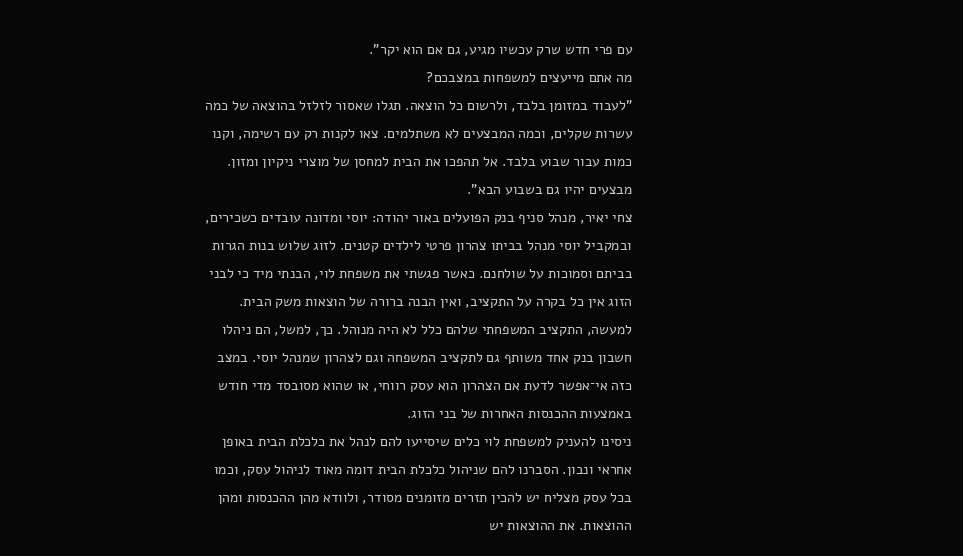עם פרי חדש שרק עכשיו מגיע, גם אם הוא יקר".
מה אתם מייעצים למשפחות במצבכם?
"לעבוד במזומן בלבד, ולרשום כל הוצאה. תגלו שאסור לזלזל בהוצאה של כמה עשרות שקלים, וכמה המבצעים לא משתלמים. צאו לקנות רק עם רשימה, וקנו כמות עבור שבוע בלבד. אל תהפכו את הבית למחסן של מוצרי ניקיון ומזון. מבצעים יהיו גם בשבוע הבא".
צחי יאיר, מנהל סניף בנק הפועלים באור יהודה: יוסי ומדונה עובדים כשכירים, ובמקביל יוסי מנהל בביתו צהרון פרטי לילדים קטנים. לזוג שלוש בנות הגרות בביתם וסמוכות על שולחנם. כאשר פגשתי את משפחת לוי, הבנתי מיד כי לבני הזוג אין כל בקרה על התקציב, ואין הבנה ברורה של הוצאות משק הבית.
למעשה, התקציב המשפחתי שלהם כלל לא היה מנוהל. כך, למשל, הם ניהלו חשבון בנק אחד משותף גם לתקציב המשפחה וגם לצהרון שמנהל יוסי. במצב כזה אי־אפשר לדעת אם הצהרון הוא עסק רווחי, או שהוא מסובסד מדי חודש באמצעות ההכנסות האחרות של בני הזוג.
ניסינו להעניק למשפחת לוי כלים שיסייעו להם לנהל את כלכלת הבית באופן אחראי ונבון. הסברנו להם שניהול כלכלת הבית דומה מאוד לניהול עסק, וכמו בכל עסק מצליח יש להכין תזרים מזומנים מסודר, ולוודא מהן ההכנסות ומהן ההוצאות. את ההוצאות יש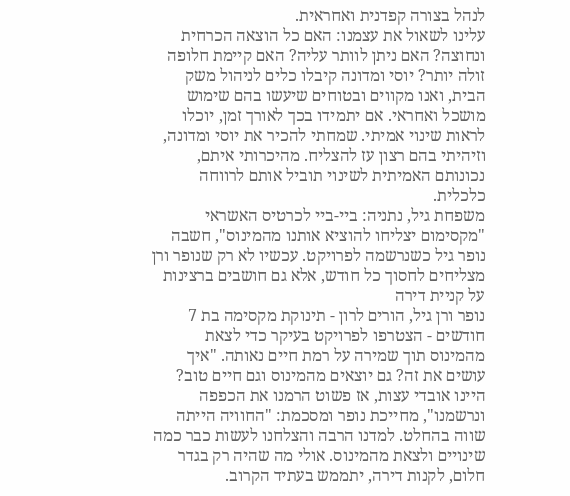לנהל בצורה קפדנית ואחראית.
עלינו לשאול את עצמנו: האם כל הוצאה הכרחית ונחוצה? האם ניתן לוותר עליה? האם קיימת חלופה זולה יותר? יוסי ומדונה קיבלו כלים לניהול משק הבית, ואנו מקווים ובטוחים שיעשו בהם שימוש מושכל ואחראי. אם יתמידו בכך לאורך זמן, יוכלו לראות שינוי אמיתי. שמחתי להכיר את יוסי ומדונה, וזיהיתי בהם רצון עז להצליח. מהיכרותי איתם, נכונותם האמיתית לשינוי תוביל אותם לרווחה כלכלית.
משפחת גיל, נתניה: ביי-ביי לכרטיס האשראי
"מקסימום יצליחו להוציא אותנו מהמינוס", חשבה נופר גיל כשנרשמה לפרויקט. עכשיו לא רק שנופר ורן מצליחים לחסוך כל חודש, אלא גם חושבים ברצינות על קניית דירה
נופר ורן גיל, הורים לרון - תינוקת מקסימה בת 7 חודשים - הצטרפו לפרויקט בעיקר כדי לצאת מהמינוס תוך שמירה על רמת חיים נאותה. "איך עושים את זה? גם יוצאים מהמינוס וגם חיים טוב? היינו אובדי עצות, אז פשוט הרמנו את הכפפה ונרשמנו", מחייכת נופר ומסכמת: "החוויה הייתה שווה בהחלט. למדנו הרבה והצלחנו לעשות כבר כמה שינויים ולצאת מהמינוס. אולי מה שהיה רק בגדר חלום, לקנות דירה, יתממש בעתיד הקרוב.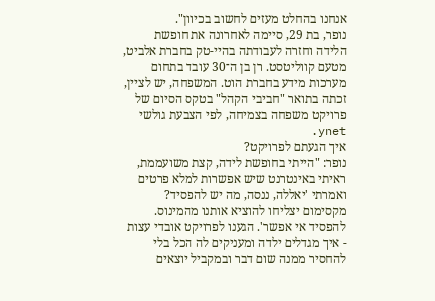אנחנו בהחלט מעזים לחשוב בכיוון".
נופר, בת 29, סיימה לאחרונה את חופשת הלידה וחזרה לעבודתה בהיי-טק בחברת אלביט, מטעם קווליטסט. רן בן ה־30 עובד בתחום מערכות מידע בחברת הוט. המשפחה, יש לציין, זכתה בתואר "חביבי הקהל" בטקס הסיום של פרויקט משפחה בצמיחה, לפי הצבעת גולשי ynet.
איך הגעתם לפרויקט?
נופר: "הייתי בחופשת לידה, קצת משועממת, ראיתי באינטרנט שיש אפשרות למלא פרטים ואמרתי 'יאללה, ננסה, מה יש להפסיד? מקסימום יצליחו להוציא אותנו מהמינוס. להפסיד אי אפשר'. הגענו לפרויקט אובדי עצות - איך מגדלים ילדה ומעניקים לה הכל בלי להחסיר ממנה שום דבר ובמקביל יוצאים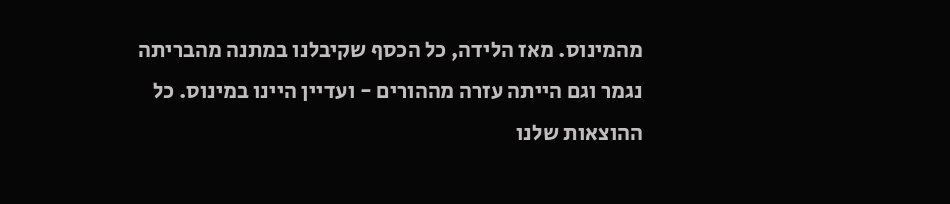מהמינוס. מאז הלידה, כל הכסף שקיבלנו במתנה מהבריתה נגמר וגם הייתה עזרה מההורים - ועדיין היינו במינוס. כל ההוצאות שלנו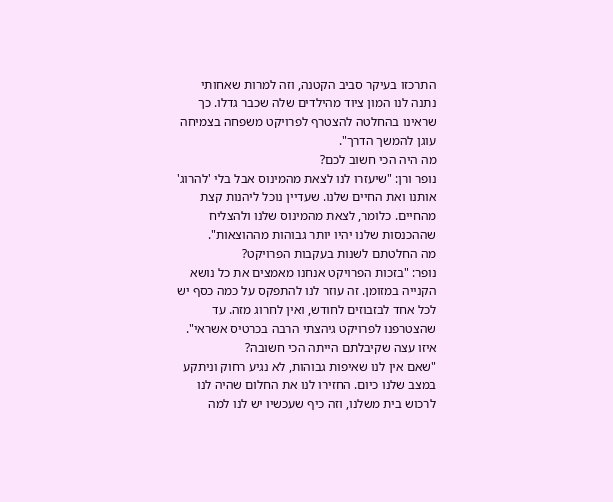התרכזו בעיקר סביב הקטנה, וזה למרות שאחותי נתנה לנו המון ציוד מהילדים שלה שכבר גדלו. כך שראינו בהחלטה להצטרף לפרויקט משפחה בצמיחה עוגן להמשך הדרך".
מה היה הכי חשוב לכם?
נופר ורן: "שיעזרו לנו לצאת מהמינוס אבל בלי 'להרוג' אותנו ואת החיים שלנו. שעדיין נוכל ליהנות קצת מהחיים. כלומר, לצאת מהמינוס שלנו ולהצליח שההכנסות שלנו יהיו יותר גבוהות מההוצאות".
מה החלטתם לשנות בעקבות הפרויקט?
נופר: "בזכות הפרויקט אנחנו מאמצים את כל נושא הקנייה במזומן. זה עוזר לנו להתפקס על כמה כסף יש לכל אחד לבזבוזים לחודש, ואין לחרוג מזה. עד שהצטרפנו לפרויקט גיהצתי הרבה בכרטיס אשראי".
איזו עצה שקיבלתם הייתה הכי חשובה?
"שאם אין לנו שאיפות גבוהות, לא נגיע רחוק וניתקע במצב שלנו כיום. החזירו לנו את החלום שהיה לנו לרכוש בית משלנו, וזה כיף שעכשיו יש לנו למה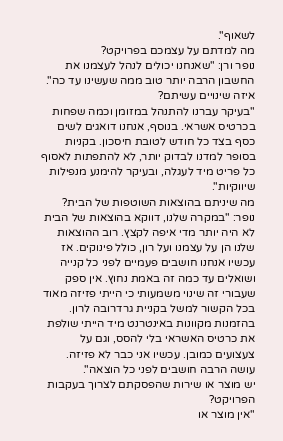לשאוף".
מה למדתם על עצמכם בפרויקט?
נופר ורן: "שאנחנו יכולים לנהל לעצמנו את החשבון הרבה יותר טוב ממה שעשינו עד כה".
איזה שינויים עשיתם?
"בעיקר עברנו להתנהל במזומן וכמה שפחות בכרטיס אשראי. בנוסף, אנחנו דואגים לשים כסף בצד כל חודש לטובת חיסכון. בקניות בסופר למדנו לבדוק יותר, לא להתפתות לאסוף כל פריט מיד לעגלה, ובעיקר להימנע מנפילות שיווקיות".
מה שיניתם בהוצאות השוטפות של הבית?
נופר: "במקרה שלנו, דווקא בהוצאות של הבית לא היה יותר מדי איפה לקצץ. רוב ההוצאות שלנו הן על עצמנו ועל רון, כולל פינוקים. אז עכשיו אנחנו חושבים פעמיים לפני כל קנייה ושואלים עד כמה זה באמת נחוץ. אין ספק שעבורי זה שינוי משמעותי כי הייתי פזיזה מאוד בכל הקשור למשל בקניית גרדרובה לרון. בהזמנות מקוונות באינטרנט מיד הייתי שולפת את כרטיס האשראי בלי להסס, וגם על צעצועים כמובן. עכשיו אני כבר לא פזיזה. עושה הרבה חושבים לפני כל הוצאה".
יש מוצר או שירות שהפסקתם לצרוך בעקבות הפרויקט?
"אין מוצר או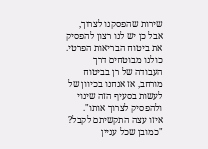שירות שהפסקנו לצרוך, אבל כן יש לנו רצון להפסיק את ביטוח הבריאות הפרטי. כולנו מבוטחים דרך העבודה של רן בביטוח מורחב, אז אנחנו בכיוון של לעשות בסעיף הזה שינוי ולהפסיק לצרוך אותו".
איזו עצה התקשיתם לקבל?
"כמובן שכל עניין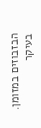הבזבוזים במזומן. בעיקר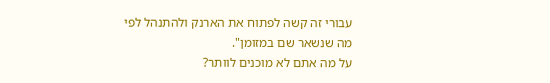עבורי זה קשה לפתוח את הארנק ולהתנהל לפי מה שנשאר שם במזומן".
על מה אתם לא מוכנים לוותר?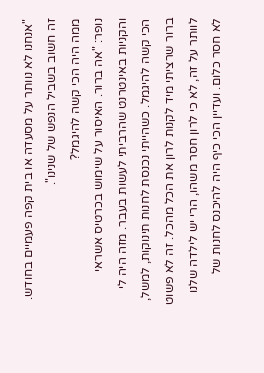"אנחנו לא נוותר על מסעדה או בית קפה פעמיים בחודש. זה חשוב בשביל הנפש של שנינו".
ממה היה הכי קשה להיגמל?
נופר: "אה ברור. האיסור על שימוש בכרטיס אשראי והקניות באינטרנט שהרביתי לעשות בעבר. מזה היה לי הכי קשה להיגמל. כשהייתי נכנסת לחנות תינוקות, למשל, ברור שרציתי מיד לקנות לרון את הכל מהכל. זה לא פשוט לוותר על זה, לא כי לרון חסר משהו, הרי יש לילדה שלנו לא חסר כלום. ועדיין הכי כיף היה להיכנס לחנות של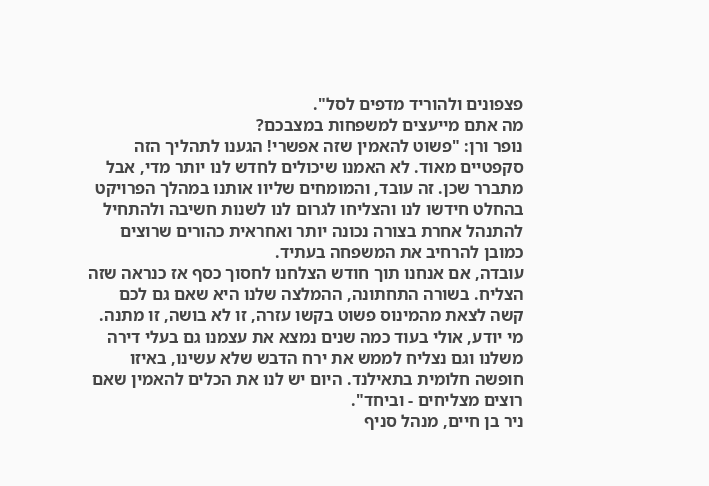פצפונים ולהוריד מדפים לסל".
מה אתם מייעצים למשפחות במצבכם?
נופר ורן: "פשוט להאמין שזה אפשרי! הגענו לתהליך הזה סקפטיים מאוד. לא האמנו שיכולים לחדש לנו יותר מדי, אבל מתברר שכן. זה עובד, והמומחים שליוו אותנו במהלך הפרויקט בהחלט חידשו לנו והצליחו לגרום לנו לשנות חשיבה ולהתחיל להתנהל אחרת בצורה נכונה יותר ואחראית כהורים שרוצים כמובן להרחיב את המשפחה בעתיד.
עובדה, אם אנחנו תוך חודש הצלחנו לחסוך כסף אז כנראה שזה הצליח. בשורה התחתונה, ההמלצה שלנו היא שאם גם לכם קשה לצאת מהמינוס פשוט בקשו עזרה, זו לא בושה, זו מתנה. מי יודע, אולי בעוד כמה שנים נמצא את עצמנו גם בעלי דירה משלנו וגם נצליח לממש את ירח הדבש שלא עשינו, באיזו חופשה חלומית בתאילנד. היום יש לנו את הכלים להאמין שאם רוצים מצליחים - וביחד".
ניר בן חיים, מנהל סניף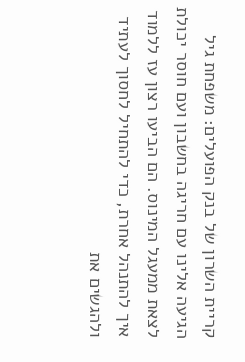קריית השרון של בנק הפועלים: משפחת גיל הגיעה אלינו עם חריגה בחשבון ועם חוסר יכולת לצאת ממעגל המינוס. הם הביעו רצון עז ללמוד איך להתנהל אחרת, כדי להתחיל לחסוך לעתיד ולהגשים את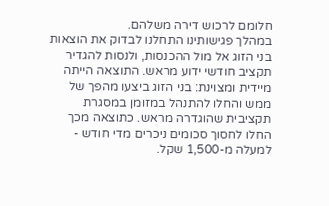חלומם לרכוש דירה משלהם.
במהלך פגישותינו התחלנו לבדוק את הוצאות בני הזוג אל מול ההכנסות, ולנסות להגדיר תקציב חודשי ידוע מראש. התוצאה הייתה מיידית ומצוינת: בני הזוג ביצעו מהפך של ממש והחלו להתנהל במזומן במסגרת תקציבית שהוגדרה מראש. כתוצאה מכך החלו לחסוך סכומים ניכרים מדי חודש - למעלה מ-1,500 שקל.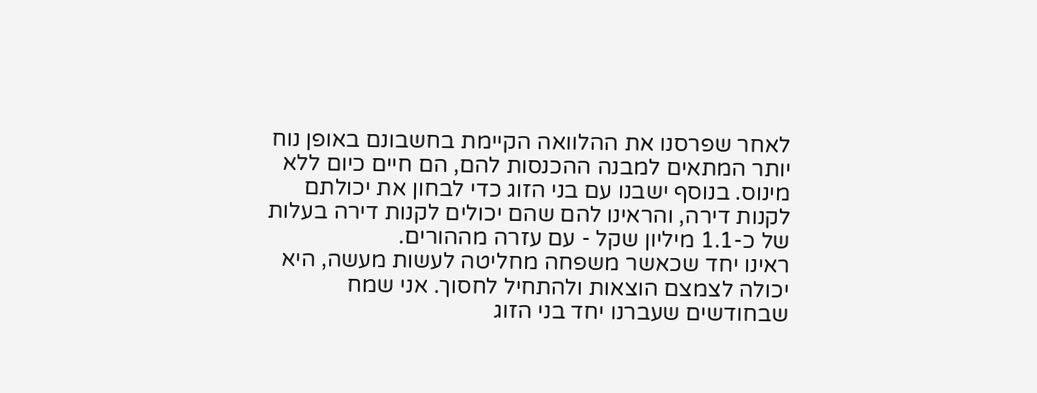לאחר שפרסנו את ההלוואה הקיימת בחשבונם באופן נוח יותר המתאים למבנה ההכנסות להם, הם חיים כיום ללא מינוס. בנוסף ישבנו עם בני הזוג כדי לבחון את יכולתם לקנות דירה, והראינו להם שהם יכולים לקנות דירה בעלות של כ-1.1 מיליון שקל - עם עזרה מההורים.
ראינו יחד שכאשר משפחה מחליטה לעשות מעשה, היא יכולה לצמצם הוצאות ולהתחיל לחסוך. אני שמח שבחודשים שעברנו יחד בני הזוג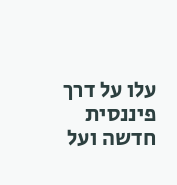עלו על דרך פיננסית חדשה ועל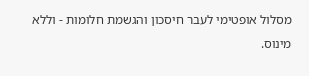מסלול אופטימי לעבר חיסכון והגשמת חלומות - וללא מינוס.